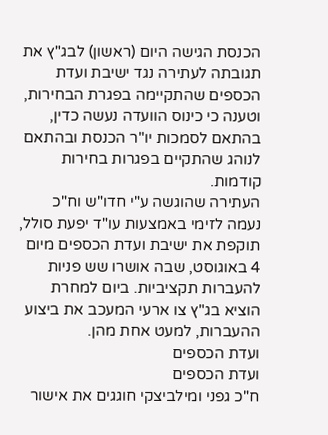הכנסת הגישה היום (ראשון) לבג"ץ את תגובתה לעתירה נגד ישיבת ועדת הכספים שהתקיימה בפגרת הבחירות, וטענה כי כינוס הוועדה נעשה כדין, בהתאם לסמכות יו"ר הכנסת ובהתאם לנוהג שהתקיים בפגרות בחירות קודמות.
העתירה שהוגשה ע"י חדו"ש וח"כ נעמה לזימי באמצעות עו"ד יפעת סולל, תוקפת את ישיבת ועדת הכספים מיום 4 באוגוסט, שבה אושרו שש פניות להעברות תקציביות. ביום למחרת הוציא בג"ץ צו ארעי המעכב את ביצוע ההעברות, למעט אחת מהן.
ועדת הכספים
ועדת הכספים
ח"כ גפני ומילביצקי חוגגים את אישור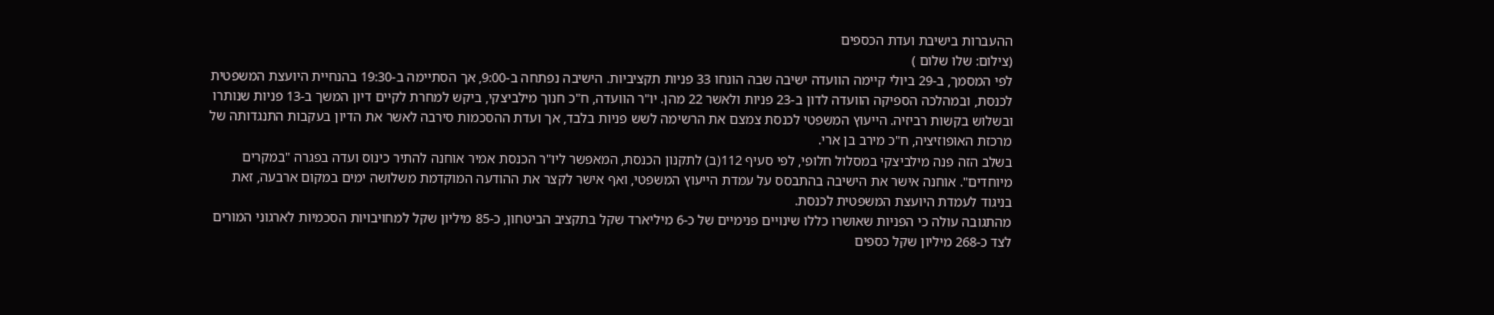ההעברות בישיבת ועדת הכספים
(צילום: שלו שלום )
לפי המסמך, ב-29 ביולי קיימה הוועדה ישיבה שבה הונחו 33 פניות תקציביות. הישיבה נפתחה ב-9:00, אך הסתיימה ב-19:30 בהנחיית היועצת המשפטית לכנסת, ובמהלכה הספיקה הוועדה לדון ב-23 פניות ולאשר 22 מהן. יו"ר הוועדה, ח"כ חנוך מילביצקי, ביקש למחרת לקיים דיון המשך ב-13 פניות שנותרו ובשלוש בקשות רביזיה. הייעוץ המשפטי לכנסת צמצם את הרשימה לשש פניות בלבד, אך ועדת ההסכמות סירבה לאשר את הדיון בעקבות התנגדותה של מרכזת האופוזיציה, ח"כ מירב בן ארי.
בשלב הזה פנה מילביצקי במסלול חלופי, לפי סעיף 112(ב) לתקנון הכנסת, המאפשר ליו"ר הכנסת אמיר אוחנה להתיר כינוס ועדה בפגרה "במקרים מיוחדים". אוחנה אישר את הישיבה בהתבסס על עמדת הייעוץ המשפטי, ואף אישר לקצר את ההודעה המוקדמת משלושה ימים במקום ארבעה, זאת בניגוד לעמדת היועצת המשפטית לכנסת.
מהתגובה עולה כי הפניות שאושרו כללו שינויים פנימיים של כ-6 מיליארד שקל בתקציב הביטחון, כ-85 מיליון שקל למחויבויות הסכמיות לארגוני המורים לצד כ-268 מיליון שקל כספים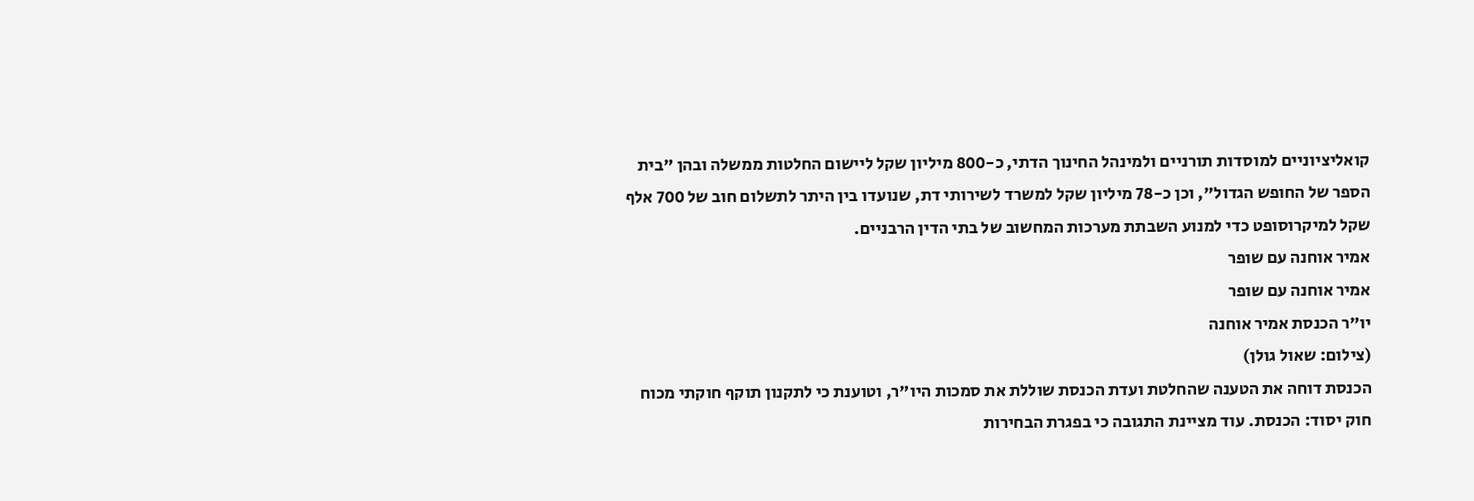קואליציוניים למוסדות תורניים ולמינהל החינוך הדתי, כ-800 מיליון שקל ליישום החלטות ממשלה ובהן "בית הספר של החופש הגדול", וכן כ-78 מיליון שקל למשרד לשירותי דת, שנועדו בין היתר לתשלום חוב של 700 אלף שקל למיקרוסופט כדי למנוע השבתת מערכות המחשוב של בתי הדין הרבניים.
אמיר אוחנה עם שופר
אמיר אוחנה עם שופר
יו"ר הכנסת אמיר אוחנה
(צילום: שאול גולן)
הכנסת דוחה את הטענה שהחלטת ועדת הכנסת שוללת את סמכות היו"ר, וטוענת כי לתקנון תוקף חוקתי מכוח חוק יסוד: הכנסת. עוד מציינת התגובה כי בפגרת הבחירות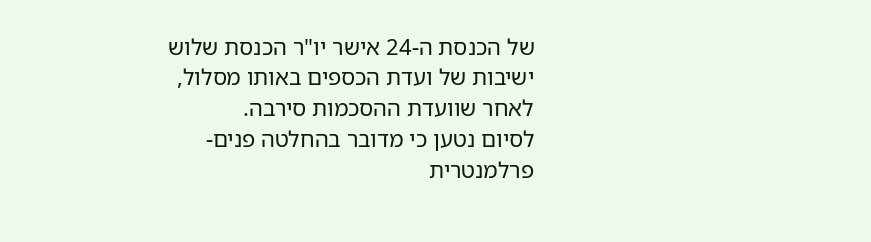של הכנסת ה-24 אישר יו"ר הכנסת שלוש ישיבות של ועדת הכספים באותו מסלול, לאחר שוועדת ההסכמות סירבה.
לסיום נטען כי מדובר בהחלטה פנים-פרלמנטרית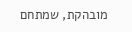מובהקת, שמתחם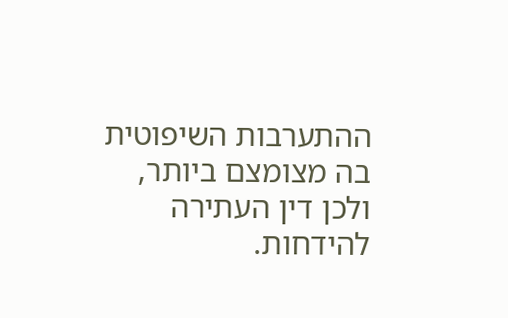ההתערבות השיפוטית בה מצומצם ביותר, ולכן דין העתירה להידחות.